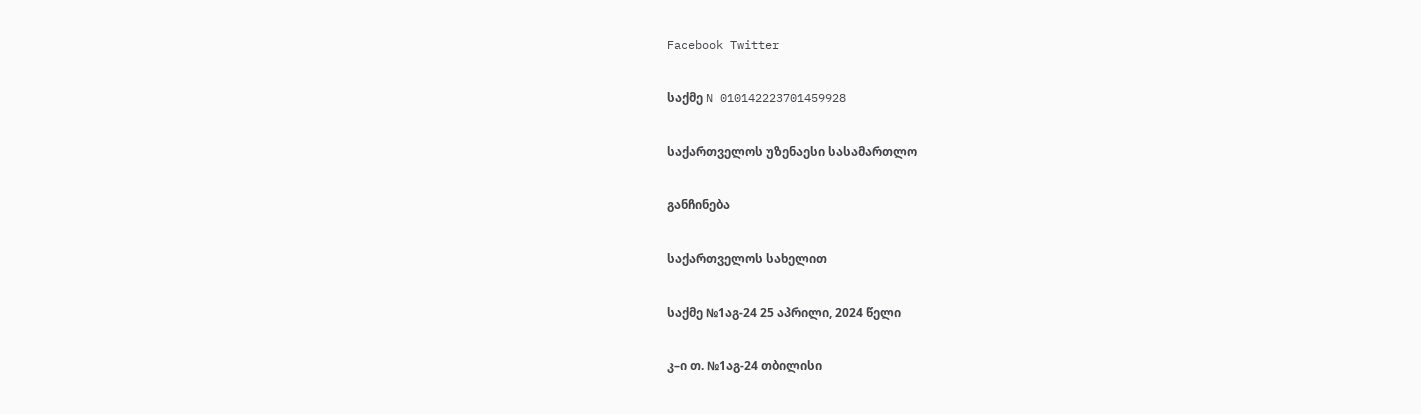Facebook Twitter

საქმე N 010142223701459928

საქართველოს უზენაესი სასამართლო

განჩინება

საქართველოს სახელით

საქმე №1აგ-24 25 აპრილი, 2024 წელი

კ–ი თ. №1აგ-24 თბილისი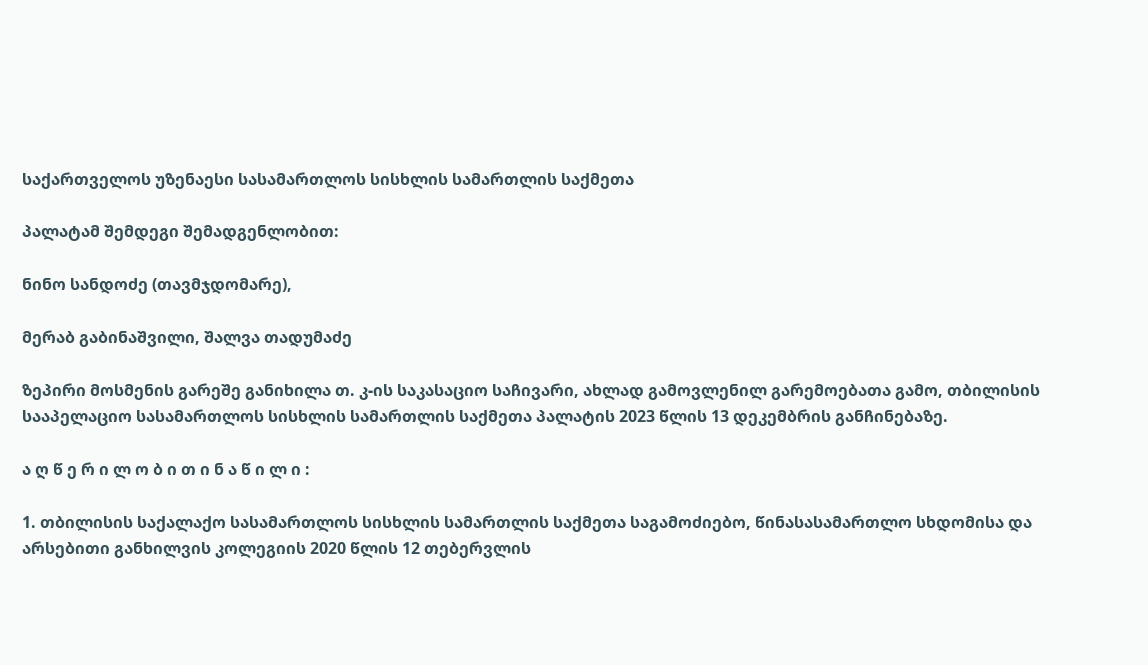საქართველოს უზენაესი სასამართლოს სისხლის სამართლის საქმეთა

პალატამ შემდეგი შემადგენლობით:

ნინო სანდოძე (თავმჯდომარე),

მერაბ გაბინაშვილი, შალვა თადუმაძე

ზეპირი მოსმენის გარეშე განიხილა თ. კ-ის საკასაციო საჩივარი, ახლად გამოვლენილ გარემოებათა გამო, თბილისის სააპელაციო სასამართლოს სისხლის სამართლის საქმეთა პალატის 2023 წლის 13 დეკემბრის განჩინებაზე.

ა ღ წ ე რ ი ლ ო ბ ი თ ი ნ ა წ ი ლ ი :

1. თბილისის საქალაქო სასამართლოს სისხლის სამართლის საქმეთა საგამოძიებო, წინასასამართლო სხდომისა და არსებითი განხილვის კოლეგიის 2020 წლის 12 თებერვლის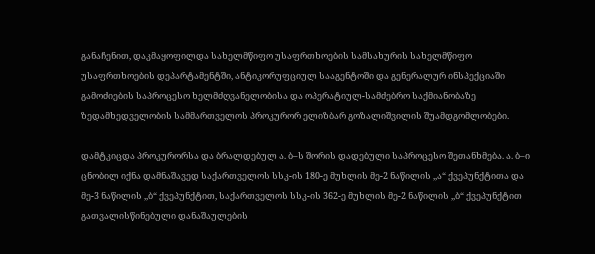განაჩენით, დაკმაყოფილდა სახელმწიფო უსაფრთხოების სამსახურის სახელმწიფო უსაფრთხოების დეპარტამენტში, ანტიკორუფციულ სააგენტოში და გენერალურ ინსპექციაში გამოძიების საპროცესო ხელმძღვანელობისა და ოპერატიულ-სამძებრო საქმიანობაზე ზედამხედველობის სამმართველოს პროკურორ ელიზბარ გოზალიშვილის შუამდგომლობები.

დამტკიცდა პროკურორსა და ბრალდებულ ა. ბ–ს შორის დადებული საპროცესო შეთანხმება. ა. ბ–ი ცნობილ იქნა დამნაშავედ საქართველოს სსკ-ის 180-ე მუხლის მე-2 ნაწილის ,,ა“ ქვეპუნქტითა და მე-3 ნაწილის ,,ბ“ ქვეპუნქტით, საქართველოს სსკ-ის 362-ე მუხლის მე-2 ნაწილის ,,ბ“ ქვეპუნქტით გათვალისწინებული დანაშაულების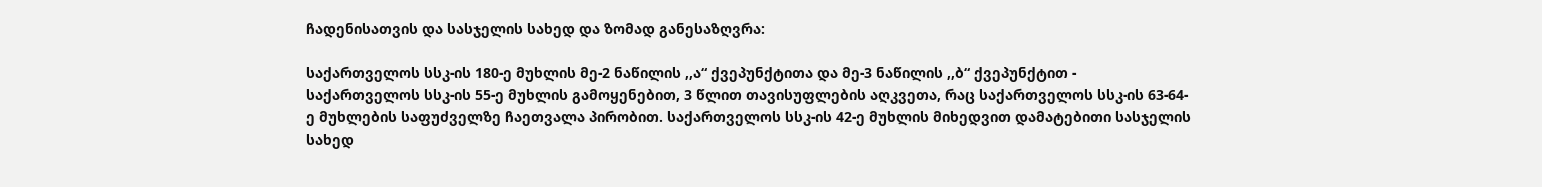ჩადენისათვის და სასჯელის სახედ და ზომად განესაზღვრა:

საქართველოს სსკ-ის 180-ე მუხლის მე-2 ნაწილის ,,ა“ ქვეპუნქტითა და მე-3 ნაწილის ,,ბ“ ქვეპუნქტით - საქართველოს სსკ-ის 55-ე მუხლის გამოყენებით, 3 წლით თავისუფლების აღკვეთა, რაც საქართველოს სსკ-ის 63-64-ე მუხლების საფუძველზე ჩაეთვალა პირობით. საქართველოს სსკ-ის 42-ე მუხლის მიხედვით დამატებითი სასჯელის სახედ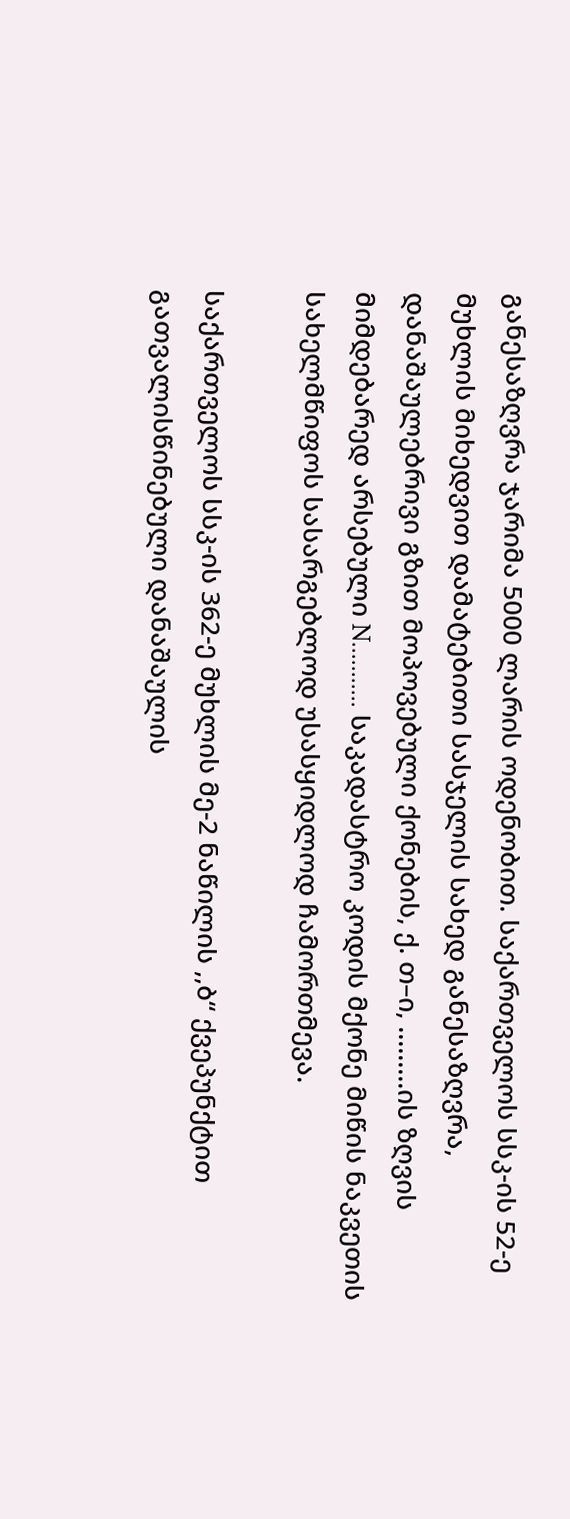განესაზღვრა ჯარიმა 5000 ლარის ოდენობით. საქართველოს სსკ-ის 52-ე მუხლის მიხედვით დამატებითი სასჯელის სახედ განესაზღვრა, დანაშაულებრივი გზით მოპოვებული ქონების, ქ. თ–ი, .........ის ზღვის მიმდებარედ არსებული N........... საკადასტრო კოდის მქონე მიწის ნაკვეთის სახელმწიფოს სასარგებლოდ უსასყიდლოდ ჩამორთმევა.

საქართველოს სსკ-ის 362-ე მუხლის მე-2 ნაწილის ,,ბ“ ქვეპუნქტით გათვალისწინებული დანაშაულის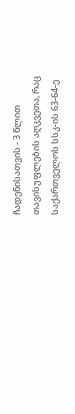ჩადენისათვის - 3 წლით თავისუფლების აღკვეთა, რაც საქართველოს სსკ-ის 63-64-ე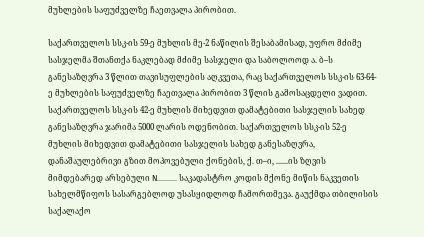მუხლების საფუძველზე ჩაეთვალა პირობით.

საქართველოს სსკ-ის 59-ე მუხლის მე-2 ნაწილის შესაბამისად, უფრო მძიმე სასჯელმა შთანთქა ნაკლებად მძიმე სასჯელი და საბოლოოდ ა. ბ–ს განესაზღვრა 3 წლით თავისუფლების აღკვეთა, რაც საქართველოს სსკ-ის 63-64-ე მუხლების საფუძველზე ჩაეთვალა პირობით 3 წლის გამოსაცდელი ვადით. საქართველოს სსკ-ის 42-ე მუხლის მიხედვით დამატებითი სასჯელის სახედ განესაზღვრა ჯარიმა 5000 ლარის ოდენობით. საქართველოს სსკ-ის 52-ე მუხლის მიხედვით დამატებითი სასჯელის სახედ განესაზღვრა, დანაშაულებრივი გზით მოპოვებული ქონების, ქ. თ–ი, ......ის ზღვის მიმდებარედ არსებული N.......... საკადასტრო კოდის მქონე მიწის ნაკვეთის სახელმწიფოს სასარგებლოდ უსასყიდლოდ ჩამორთმევა. გაუქმდა თბილისის საქალაქო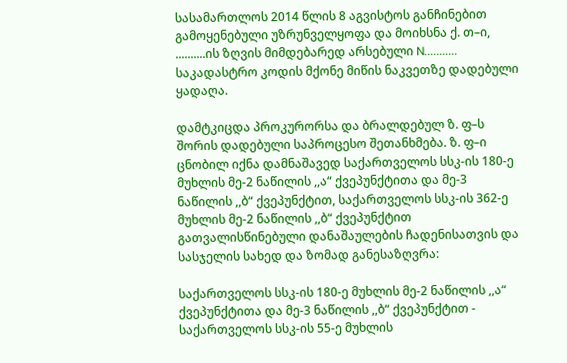სასამართლოს 2014 წლის 8 აგვისტოს განჩინებით გამოყენებული უზრუნველყოფა და მოიხსნა ქ. თ–ი, ..........ის ზღვის მიმდებარედ არსებული N........... საკადასტრო კოდის მქონე მიწის ნაკვეთზე დადებული ყადაღა.

დამტკიცდა პროკურორსა და ბრალდებულ ზ. ფ–ს შორის დადებული საპროცესო შეთანხმება. ზ. ფ–ი ცნობილ იქნა დამნაშავედ საქართველოს სსკ-ის 180-ე მუხლის მე-2 ნაწილის ,,ა“ ქვეპუნქტითა და მე-3 ნაწილის ,,ბ“ ქვეპუნქტით, საქართველოს სსკ-ის 362-ე მუხლის მე-2 ნაწილის ,,ბ“ ქვეპუნქტით გათვალისწინებული დანაშაულების ჩადენისათვის და სასჯელის სახედ და ზომად განესაზღვრა:

საქართველოს სსკ-ის 180-ე მუხლის მე-2 ნაწილის ,,ა“ ქვეპუნქტითა და მე-3 ნაწილის ,,ბ“ ქვეპუნქტით - საქართველოს სსკ-ის 55-ე მუხლის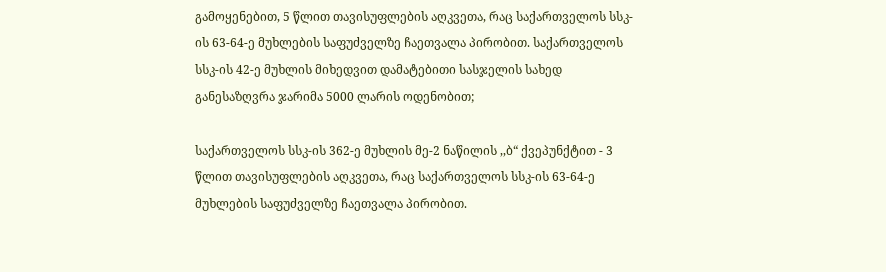გამოყენებით, 5 წლით თავისუფლების აღკვეთა, რაც საქართველოს სსკ-ის 63-64-ე მუხლების საფუძველზე ჩაეთვალა პირობით. საქართველოს სსკ-ის 42-ე მუხლის მიხედვით დამატებითი სასჯელის სახედ განესაზღვრა ჯარიმა 5000 ლარის ოდენობით;

საქართველოს სსკ-ის 362-ე მუხლის მე-2 ნაწილის ,,ბ“ ქვეპუნქტით - 3 წლით თავისუფლების აღკვეთა, რაც საქართველოს სსკ-ის 63-64-ე მუხლების საფუძველზე ჩაეთვალა პირობით.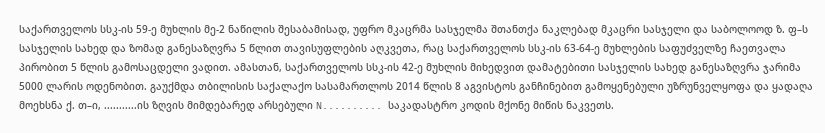საქართველოს სსკ-ის 59-ე მუხლის მე-2 ნაწილის შესაბამისად, უფრო მკაცრმა სასჯელმა შთანთქა ნაკლებად მკაცრი სასჯელი და საბოლოოდ ზ. ფ–ს სასჯელის სახედ და ზომად განესაზღვრა 5 წლით თავისუფლების აღკვეთა, რაც საქართველოს სსკ-ის 63-64-ე მუხლების საფუძველზე ჩაეთვალა პირობით 5 წლის გამოსაცდელი ვადით. ამასთან, საქართველოს სსკ-ის 42-ე მუხლის მიხედვით დამატებითი სასჯელის სახედ განესაზღვრა ჯარიმა 5000 ლარის ოდენობით. გაუქმდა თბილისის საქალაქო სასამართლოს 2014 წლის 8 აგვისტოს განჩინებით გამოყენებული უზრუნველყოფა და ყადაღა მოეხსნა ქ. თ–ი, ...........ის ზღვის მიმდებარედ არსებული N.......... საკადასტრო კოდის მქონე მიწის ნაკვეთს.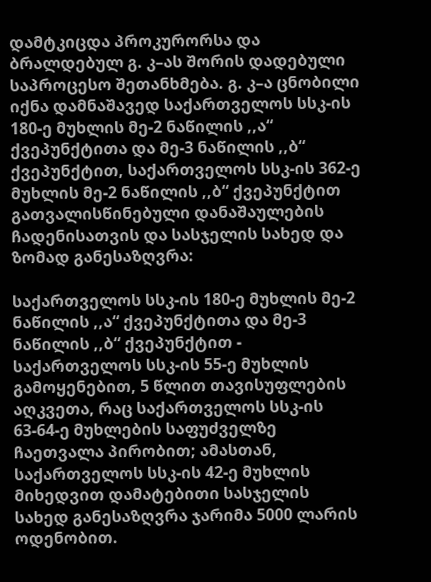დამტკიცდა პროკურორსა და ბრალდებულ გ. კ–ას შორის დადებული საპროცესო შეთანხმება. გ. კ–ა ცნობილი იქნა დამნაშავედ საქართველოს სსკ-ის 180-ე მუხლის მე-2 ნაწილის ,,ა“ ქვეპუნქტითა და მე-3 ნაწილის ,,ბ“ ქვეპუნქტით, საქართველოს სსკ-ის 362-ე მუხლის მე-2 ნაწილის ,,ბ“ ქვეპუნქტით გათვალისწინებული დანაშაულების ჩადენისათვის და სასჯელის სახედ და ზომად განესაზღვრა:

საქართველოს სსკ-ის 180-ე მუხლის მე-2 ნაწილის ,,ა“ ქვეპუნქტითა და მე-3 ნაწილის ,,ბ“ ქვეპუნქტით - საქართველოს სსკ-ის 55-ე მუხლის გამოყენებით, 5 წლით თავისუფლების აღკვეთა, რაც საქართველოს სსკ-ის 63-64-ე მუხლების საფუძველზე ჩაეთვალა პირობით; ამასთან, საქართველოს სსკ-ის 42-ე მუხლის მიხედვით დამატებითი სასჯელის სახედ განესაზღვრა ჯარიმა 5000 ლარის ოდენობით.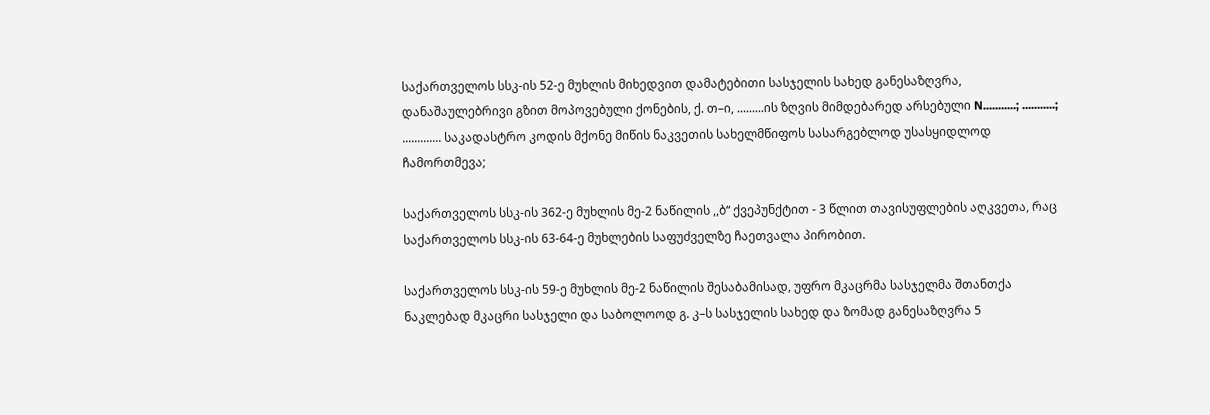საქართველოს სსკ-ის 52-ე მუხლის მიხედვით დამატებითი სასჯელის სახედ განესაზღვრა, დანაშაულებრივი გზით მოპოვებული ქონების, ქ. თ–ი, .........ის ზღვის მიმდებარედ არსებული N...........; ...........; ............. საკადასტრო კოდის მქონე მიწის ნაკვეთის სახელმწიფოს სასარგებლოდ უსასყიდლოდ ჩამორთმევა;

საქართველოს სსკ-ის 362-ე მუხლის მე-2 ნაწილის ,,ბ“ ქვეპუნქტით - 3 წლით თავისუფლების აღკვეთა, რაც საქართველოს სსკ-ის 63-64-ე მუხლების საფუძველზე ჩაეთვალა პირობით.

საქართველოს სსკ-ის 59-ე მუხლის მე-2 ნაწილის შესაბამისად, უფრო მკაცრმა სასჯელმა შთანთქა ნაკლებად მკაცრი სასჯელი და საბოლოოდ გ. კ–ს სასჯელის სახედ და ზომად განესაზღვრა 5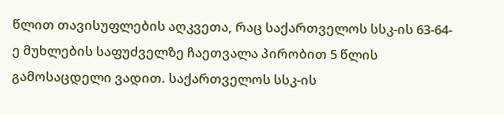წლით თავისუფლების აღკვეთა, რაც საქართველოს სსკ-ის 63-64-ე მუხლების საფუძველზე ჩაეთვალა პირობით 5 წლის გამოსაცდელი ვადით. საქართველოს სსკ-ის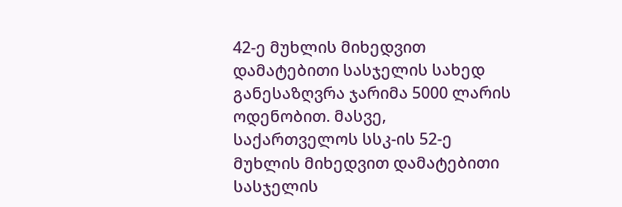42-ე მუხლის მიხედვით დამატებითი სასჯელის სახედ განესაზღვრა ჯარიმა 5000 ლარის ოდენობით. მასვე, საქართველოს სსკ-ის 52-ე მუხლის მიხედვით დამატებითი სასჯელის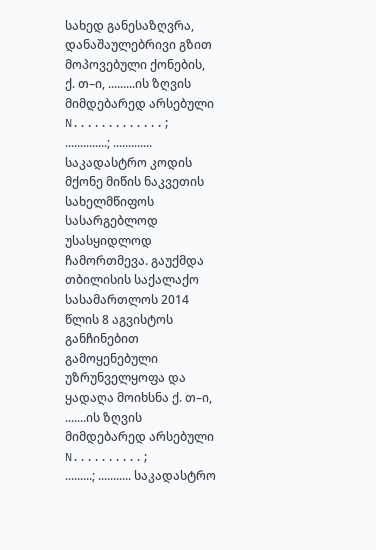სახედ განესაზღვრა, დანაშაულებრივი გზით მოპოვებული ქონების, ქ. თ–ი, .........ის ზღვის მიმდებარედ არსებული N.............; ..............; ............. საკადასტრო კოდის მქონე მიწის ნაკვეთის სახელმწიფოს სასარგებლოდ უსასყიდლოდ ჩამორთმევა. გაუქმდა თბილისის საქალაქო სასამართლოს 2014 წლის 8 აგვისტოს განჩინებით გამოყენებული უზრუნველყოფა და ყადაღა მოიხსნა ქ. თ–ი, .......ის ზღვის მიმდებარედ არსებული N..........; .........; ........... საკადასტრო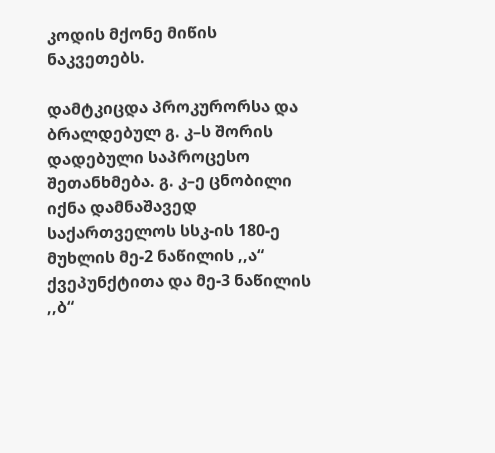კოდის მქონე მიწის ნაკვეთებს.

დამტკიცდა პროკურორსა და ბრალდებულ გ. კ–ს შორის დადებული საპროცესო შეთანხმება. გ. კ–ე ცნობილი იქნა დამნაშავედ საქართველოს სსკ-ის 180-ე მუხლის მე-2 ნაწილის ,,ა“ ქვეპუნქტითა და მე-3 ნაწილის ,,ბ“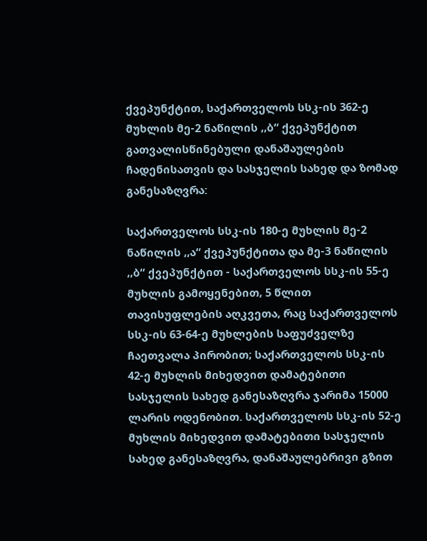ქვეპუნქტით, საქართველოს სსკ-ის 362-ე მუხლის მე-2 ნაწილის ,,ბ“ ქვეპუნქტით გათვალისწინებული დანაშაულების ჩადენისათვის და სასჯელის სახედ და ზომად განესაზღვრა:

საქართველოს სსკ-ის 180-ე მუხლის მე-2 ნაწილის ,,ა“ ქვეპუნქტითა და მე-3 ნაწილის ,,ბ“ ქვეპუნქტით - საქართველოს სსკ-ის 55-ე მუხლის გამოყენებით, 5 წლით თავისუფლების აღკვეთა, რაც საქართველოს სსკ-ის 63-64-ე მუხლების საფუძველზე ჩაეთვალა პირობით; საქართველოს სსკ-ის 42-ე მუხლის მიხედვით დამატებითი სასჯელის სახედ განესაზღვრა ჯარიმა 15000 ლარის ოდენობით. საქართველოს სსკ-ის 52-ე მუხლის მიხედვით დამატებითი სასჯელის სახედ განესაზღვრა, დანაშაულებრივი გზით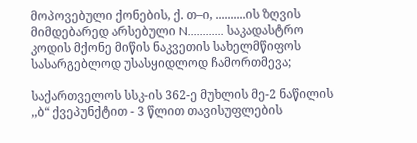მოპოვებული ქონების, ქ. თ–ი, ..........ის ზღვის მიმდებარედ არსებული N............ საკადასტრო კოდის მქონე მიწის ნაკვეთის სახელმწიფოს სასარგებლოდ უსასყიდლოდ ჩამორთმევა;

საქართველოს სსკ-ის 362-ე მუხლის მე-2 ნაწილის ,,ბ“ ქვეპუნქტით - 3 წლით თავისუფლების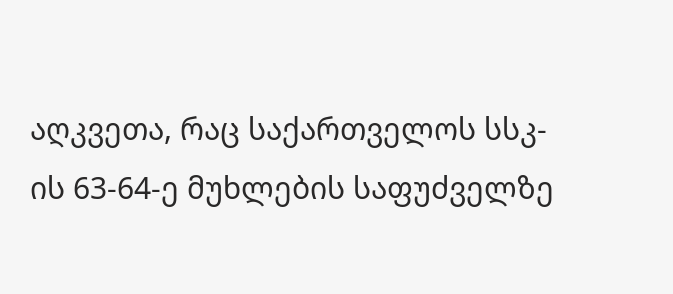აღკვეთა, რაც საქართველოს სსკ-ის 63-64-ე მუხლების საფუძველზე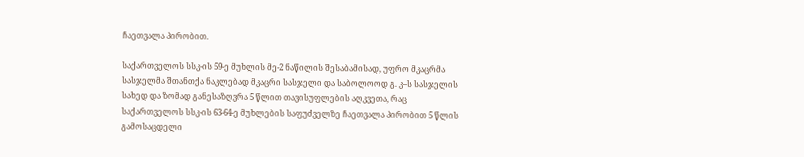ჩაეთვალა პირობით.

საქართველოს სსკ-ის 59-ე მუხლის მე-2 ნაწილის შესაბამისად, უფრო მკაცრმა სასჯელმა შთანთქა ნაკლებად მკაცრი სასჯელი და საბოლოოდ გ. კ–ს სასჯელის სახედ და ზომად განესაზღვრა 5 წლით თავისუფლების აღკვეთა, რაც საქართველოს სსკ-ის 63-64-ე მუხლების საფუძველზე ჩაეთვალა პირობით 5 წლის გამოსაცდელი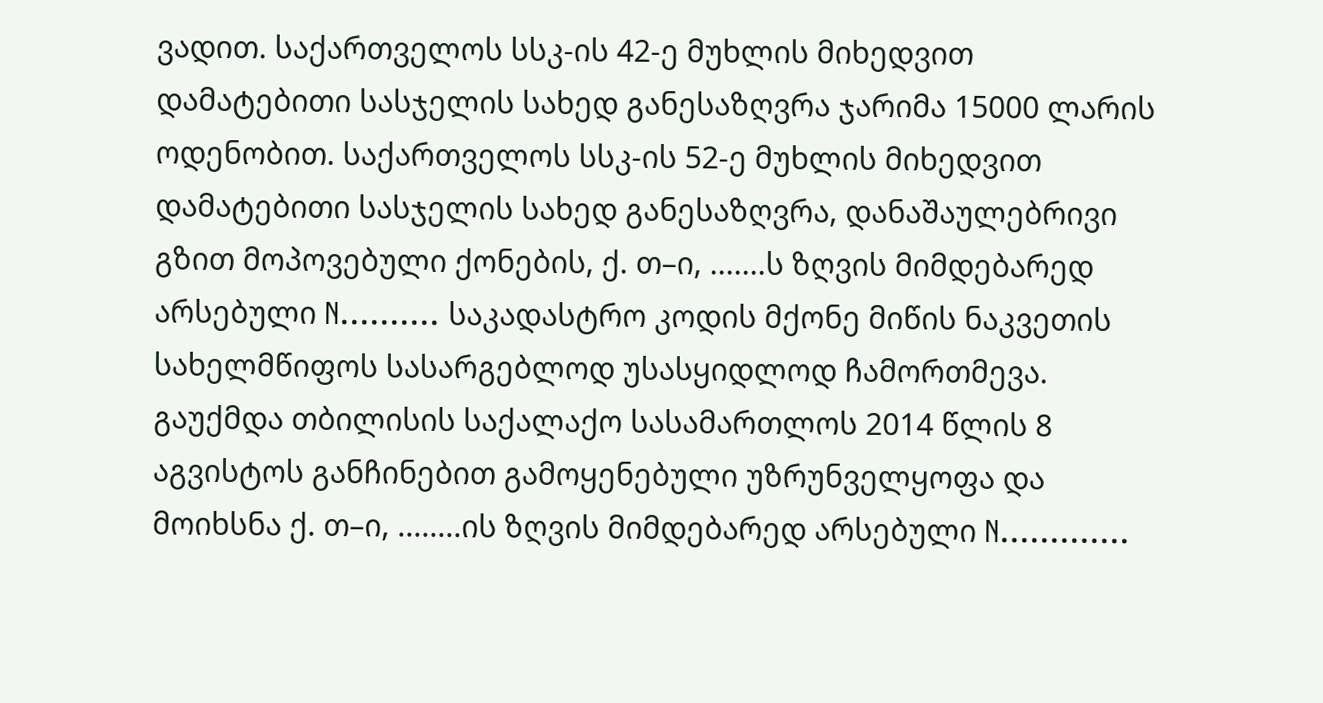ვადით. საქართველოს სსკ-ის 42-ე მუხლის მიხედვით დამატებითი სასჯელის სახედ განესაზღვრა ჯარიმა 15000 ლარის ოდენობით. საქართველოს სსკ-ის 52-ე მუხლის მიხედვით დამატებითი სასჯელის სახედ განესაზღვრა, დანაშაულებრივი გზით მოპოვებული ქონების, ქ. თ–ი, .......ს ზღვის მიმდებარედ არსებული N.......... საკადასტრო კოდის მქონე მიწის ნაკვეთის სახელმწიფოს სასარგებლოდ უსასყიდლოდ ჩამორთმევა. გაუქმდა თბილისის საქალაქო სასამართლოს 2014 წლის 8 აგვისტოს განჩინებით გამოყენებული უზრუნველყოფა და მოიხსნა ქ. თ–ი, ........ის ზღვის მიმდებარედ არსებული N.............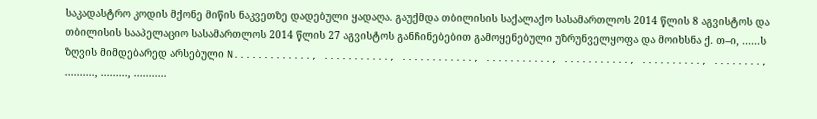საკადასტრო კოდის მქონე მიწის ნაკვეთზე დადებული ყადაღა. გაუქმდა თბილისის საქალაქო სასამართლოს 2014 წლის 8 აგვისტოს და თბილისის სააპელაციო სასამართლოს 2014 წლის 27 აგვისტოს განჩინებებით გამოყენებული უზრუნველყოფა და მოიხსნა ქ. თ–ი, ......ს ზღვის მიმდებარედ არსებული N............., ..........., ............, ..........., ..........., .........., ........, .........., ........., ...........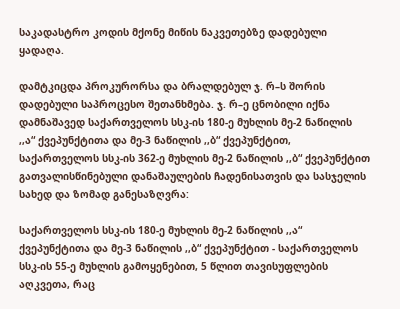საკადასტრო კოდის მქონე მიწის ნაკვეთებზე დადებული ყადაღა.

დამტკიცდა პროკურორსა და ბრალდებულ ჯ. რ–ს შორის დადებული საპროცესო შეთანხმება. ჯ. რ–ე ცნობილი იქნა დამნაშავედ საქართველოს სსკ-ის 180-ე მუხლის მე-2 ნაწილის ,,ა“ ქვეპუნქტითა და მე-3 ნაწილის ,,ბ“ ქვეპუნქტით, საქართველოს სსკ-ის 362-ე მუხლის მე-2 ნაწილის ,,ბ“ ქვეპუნქტით გათვალისწინებული დანაშაულების ჩადენისათვის და სასჯელის სახედ და ზომად განესაზღვრა:

საქართველოს სსკ-ის 180-ე მუხლის მე-2 ნაწილის ,,ა“ ქვეპუნქტითა და მე-3 ნაწილის ,,ბ“ ქვეპუნქტით - საქართველოს სსკ-ის 55-ე მუხლის გამოყენებით, 5 წლით თავისუფლების აღკვეთა, რაც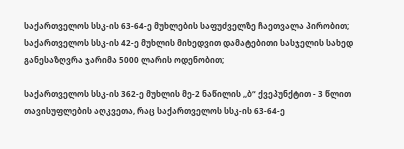საქართველოს სსკ-ის 63-64-ე მუხლების საფუძველზე ჩაეთვალა პირობით; საქართველოს სსკ-ის 42-ე მუხლის მიხედვით დამატებითი სასჯელის სახედ განესაზღვრა ჯარიმა 5000 ლარის ოდენობით;

საქართველოს სსკ-ის 362-ე მუხლის მე-2 ნაწილის ,,ბ“ ქვეპუნქტით - 3 წლით თავისუფლების აღკვეთა, რაც საქართველოს სსკ-ის 63-64-ე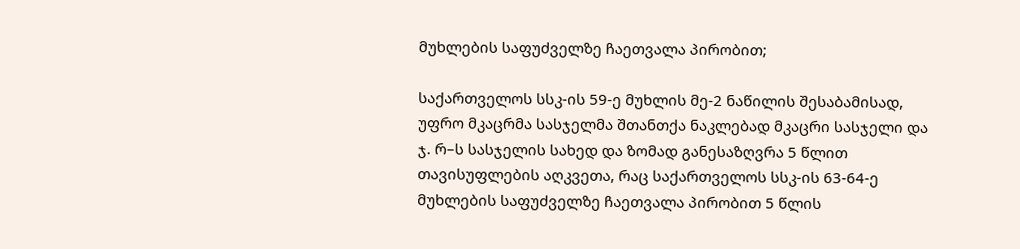მუხლების საფუძველზე ჩაეთვალა პირობით;

საქართველოს სსკ-ის 59-ე მუხლის მე-2 ნაწილის შესაბამისად, უფრო მკაცრმა სასჯელმა შთანთქა ნაკლებად მკაცრი სასჯელი და ჯ. რ–ს სასჯელის სახედ და ზომად განესაზღვრა 5 წლით თავისუფლების აღკვეთა, რაც საქართველოს სსკ-ის 63-64-ე მუხლების საფუძველზე ჩაეთვალა პირობით 5 წლის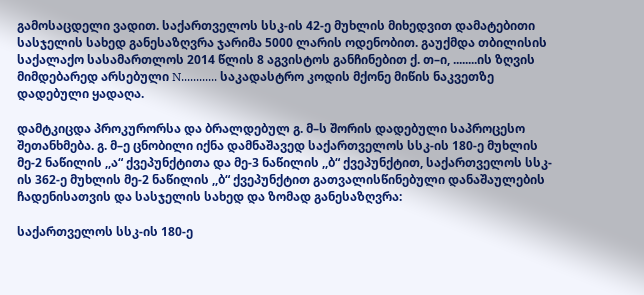გამოსაცდელი ვადით. საქართველოს სსკ-ის 42-ე მუხლის მიხედვით დამატებითი სასჯელის სახედ განესაზღვრა ჯარიმა 5000 ლარის ოდენობით. გაუქმდა თბილისის საქალაქო სასამართლოს 2014 წლის 8 აგვისტოს განჩინებით ქ. თ–ი, ........ის ზღვის მიმდებარედ არსებული N............ საკადასტრო კოდის მქონე მიწის ნაკვეთზე დადებული ყადაღა.

დამტკიცდა პროკურორსა და ბრალდებულ გ. მ–ს შორის დადებული საპროცესო შეთანხმება. გ. მ–ე ცნობილი იქნა დამნაშავედ საქართველოს სსკ-ის 180-ე მუხლის მე-2 ნაწილის ,,ა“ ქვეპუნქტითა და მე-3 ნაწილის ,,ბ“ ქვეპუნქტით, საქართველოს სსკ-ის 362-ე მუხლის მე-2 ნაწილის ,,ბ“ ქვეპუნქტით გათვალისწინებული დანაშაულების ჩადენისათვის და სასჯელის სახედ და ზომად განესაზღვრა:

საქართველოს სსკ-ის 180-ე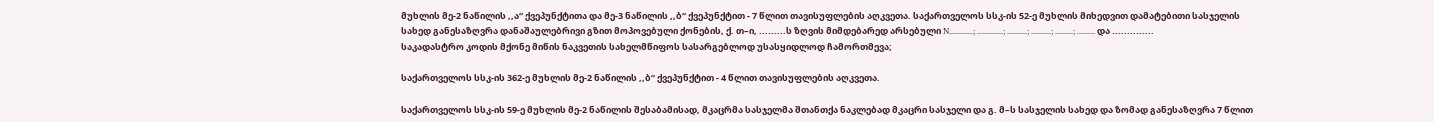მუხლის მე-2 ნაწილის ,,ა“ ქვეპუნქტითა და მე-3 ნაწილის ,,ბ“ ქვეპუნქტით - 7 წლით თავისუფლების აღკვეთა. საქართველოს სსკ-ის 52-ე მუხლის მიხედვით დამატებითი სასჯელის სახედ განესაზღვრა დანაშაულებრივი გზით მოპოვებული ქონების, ქ. თ–ი, .........ს ზღვის მიმდებარედ არსებული N............; .............; ..........; ..........; .........; ......... და .............. საკადასტრო კოდის მქონე მიწის ნაკვეთის სახელმწიფოს სასარგებლოდ უსასყიდლოდ ჩამორთმევა;

საქართველოს სსკ-ის 362-ე მუხლის მე-2 ნაწილის ,,ბ“ ქვეპუნქტით - 4 წლით თავისუფლების აღკვეთა.

საქართველოს სსკ-ის 59-ე მუხლის მე-2 ნაწილის შესაბამისად, მკაცრმა სასჯელმა შთანთქა ნაკლებად მკაცრი სასჯელი და გ. მ–ს სასჯელის სახედ და ზომად განესაზღვრა 7 წლით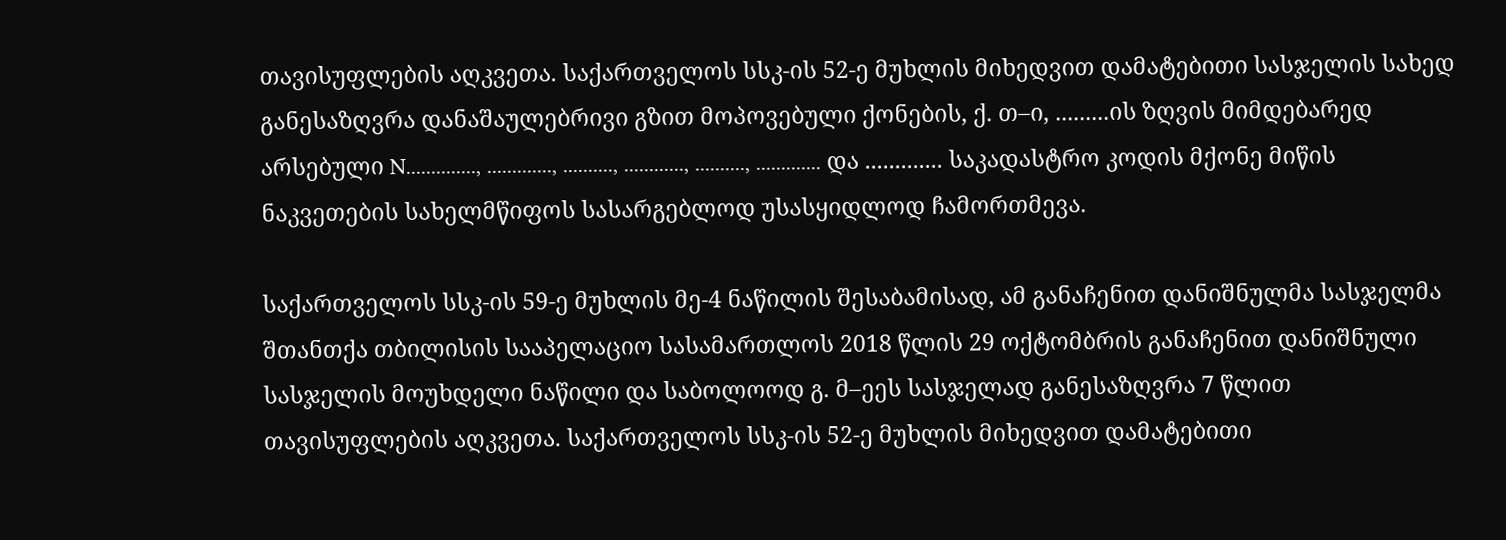თავისუფლების აღკვეთა. საქართველოს სსკ-ის 52-ე მუხლის მიხედვით დამატებითი სასჯელის სახედ განესაზღვრა დანაშაულებრივი გზით მოპოვებული ქონების, ქ. თ–ი, .........ის ზღვის მიმდებარედ არსებული N.............., ............., .........., ............, .........., ............. და ............. საკადასტრო კოდის მქონე მიწის ნაკვეთების სახელმწიფოს სასარგებლოდ უსასყიდლოდ ჩამორთმევა.

საქართველოს სსკ-ის 59-ე მუხლის მე-4 ნაწილის შესაბამისად, ამ განაჩენით დანიშნულმა სასჯელმა შთანთქა თბილისის სააპელაციო სასამართლოს 2018 წლის 29 ოქტომბრის განაჩენით დანიშნული სასჯელის მოუხდელი ნაწილი და საბოლოოდ გ. მ–ეეს სასჯელად განესაზღვრა 7 წლით თავისუფლების აღკვეთა. საქართველოს სსკ-ის 52-ე მუხლის მიხედვით დამატებითი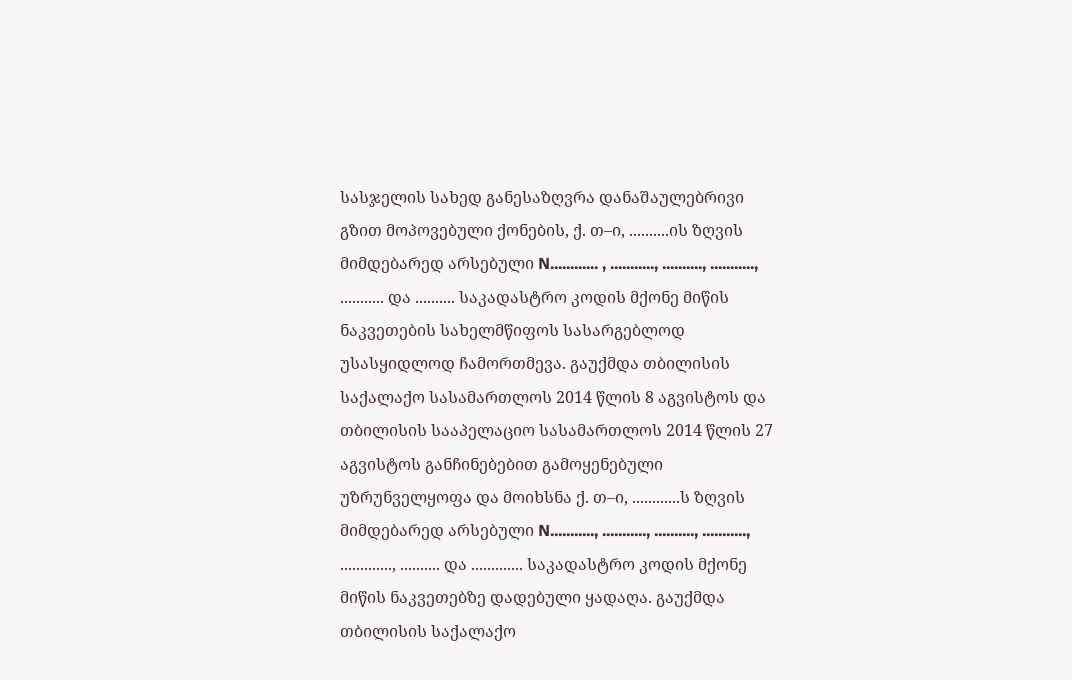სასჯელის სახედ განესაზღვრა დანაშაულებრივი გზით მოპოვებული ქონების, ქ. თ–ი, ..........ის ზღვის მიმდებარედ არსებული N............ , ..........., .........., ..........., ........... და .......... საკადასტრო კოდის მქონე მიწის ნაკვეთების სახელმწიფოს სასარგებლოდ უსასყიდლოდ ჩამორთმევა. გაუქმდა თბილისის საქალაქო სასამართლოს 2014 წლის 8 აგვისტოს და თბილისის სააპელაციო სასამართლოს 2014 წლის 27 აგვისტოს განჩინებებით გამოყენებული უზრუნველყოფა და მოიხსნა ქ. თ–ი, ............ს ზღვის მიმდებარედ არსებული N..........., ..........., .........., ..........., ............., .......... და ............. საკადასტრო კოდის მქონე მიწის ნაკვეთებზე დადებული ყადაღა. გაუქმდა თბილისის საქალაქო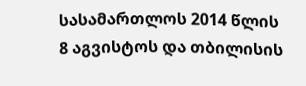სასამართლოს 2014 წლის 8 აგვისტოს და თბილისის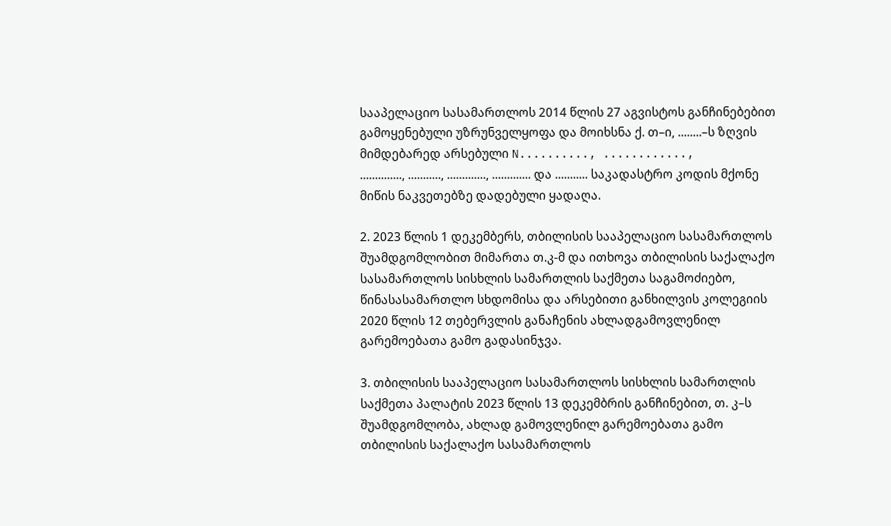სააპელაციო სასამართლოს 2014 წლის 27 აგვისტოს განჩინებებით გამოყენებული უზრუნველყოფა და მოიხსნა ქ. თ–ი, ........–ს ზღვის მიმდებარედ არსებული N.........., ............, .............., ..........., ............., ............. და ........... საკადასტრო კოდის მქონე მიწის ნაკვეთებზე დადებული ყადაღა.

2. 2023 წლის 1 დეკემბერს, თბილისის სააპელაციო სასამართლოს შუამდგომლობით მიმართა თ.კ-მ და ითხოვა თბილისის საქალაქო სასამართლოს სისხლის სამართლის საქმეთა საგამოძიებო, წინასასამართლო სხდომისა და არსებითი განხილვის კოლეგიის 2020 წლის 12 თებერვლის განაჩენის ახლადგამოვლენილ გარემოებათა გამო გადასინჯვა.

3. თბილისის სააპელაციო სასამართლოს სისხლის სამართლის საქმეთა პალატის 2023 წლის 13 დეკემბრის განჩინებით, თ. კ–ს შუამდგომლობა, ახლად გამოვლენილ გარემოებათა გამო თბილისის საქალაქო სასამართლოს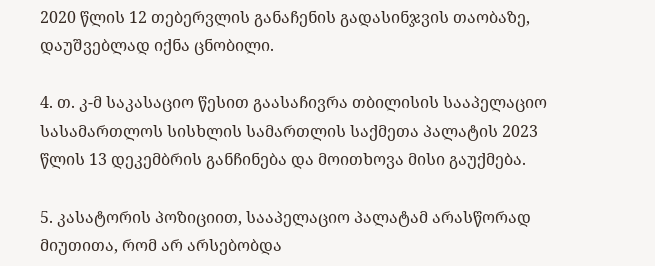2020 წლის 12 თებერვლის განაჩენის გადასინჯვის თაობაზე, დაუშვებლად იქნა ცნობილი.

4. თ. კ-მ საკასაციო წესით გაასაჩივრა თბილისის სააპელაციო სასამართლოს სისხლის სამართლის საქმეთა პალატის 2023 წლის 13 დეკემბრის განჩინება და მოითხოვა მისი გაუქმება.

5. კასატორის პოზიციით, სააპელაციო პალატამ არასწორად მიუთითა, რომ არ არსებობდა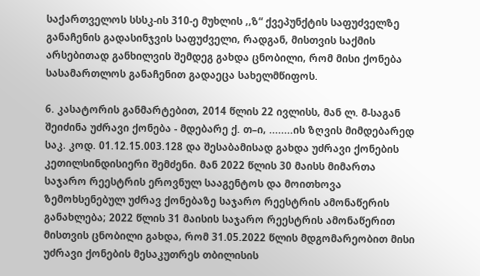საქართველოს სსსკ-ის 310-ე მუხლის ,,ზ“ ქვეპუნქტის საფუძველზე განაჩენის გადასინჯვის საფუძველი, რადგან, მისთვის საქმის არსებითად განხილვის შემდეგ გახდა ცნობილი, რომ მისი ქონება სასამართლოს განაჩენით გადაეცა სახელმწიფოს.

6. კასატორის განმარტებით, 2014 წლის 22 ივლისს, მან ლ. მ-საგან შეიძინა უძრავი ქონება - მდებარე ქ. თ–ი, ........ის ზღვის მიმდებარედ საკ. კოდ. 01.12.15.003.128 და შესაბამისად გახდა უძრავი ქონების კეთილსინდისიერი შემძენი. მან 2022 წლის 30 მაისს მიმართა საჯარო რეესტრის ეროვნულ სააგენტოს და მოითხოვა ზემოხსენებულ უძრავ ქონებაზე საჯარო რეესტრის ამონაწერის განახლება; 2022 წლის 31 მაისის საჯარო რეესტრის ამონაწერით მისთვის ცნობილი გახდა, რომ 31.05.2022 წლის მდგომარეობით მისი უძრავი ქონების მესაკუთრეს თბილისის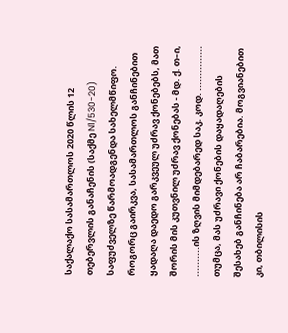საქალაქო სასამართლოს 2020 წლის 12 თებერვლის განაჩენის (საქმე N1/530-20) საფუძველზე წარმოადგენდა სახელმწიფო. როგორც გაირკვა, სასამართლოს განჩინებით ყადაღა დაედო გარკვეულ უძრავ ქონებებს, მათ შორის მის კუთვნილ უძრავ ქონებას - მდ. ქ. თ–ი, ..........ის ზღვის მიმდებარედ საკ. კოდ. ............... თუმცა, მას უძრავი ქონების დაყადაღების შესახებ განჩინება არ ჩაბარებია. მოგვიანებით კი, თბილისის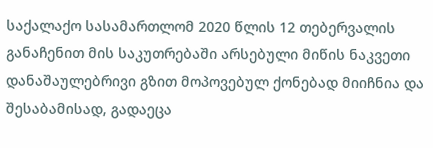საქალაქო სასამართლომ 2020 წლის 12 თებერვალის განაჩენით მის საკუთრებაში არსებული მიწის ნაკვეთი დანაშაულებრივი გზით მოპოვებულ ქონებად მიიჩნია და შესაბამისად, გადაეცა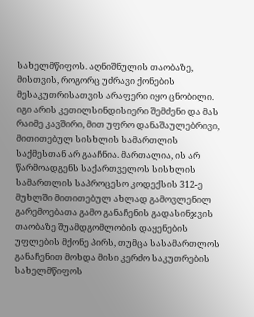სახელმწიფოს. აღნიშნულის თაობაზე, მისთვის, როგორც უძრავი ქონების მესაკუთრისათვის არაფერი იყო ცნობილი. იგი არის კეთილსინდისიერი შემძენი და მას რაიმე კავშირი, მით უფრო დანაშაულებრივი, მითითებულ სისხლის სამართლის საქმესთან არ გააჩნია. მართალია, ის არ წარმოადგენს საქართველოს სისხლის სამართლის საპროცესო კოდექსის 312-ე მუხლში მითითებულ ახლად გამოვლენილ გარემოებათა გამო განაჩენის გადასინჯვის თაობაზე შუამდგომლობის დაყენების უფლების მქონე პირს, თუმცა სასამართლოს განაჩენით მოხდა მისი კერძო საკუთრების სახელმწიფოს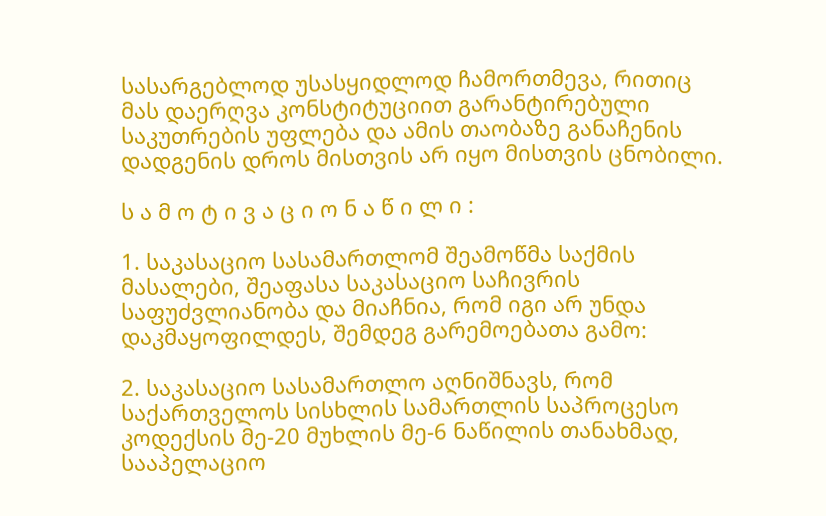სასარგებლოდ უსასყიდლოდ ჩამორთმევა, რითიც მას დაერღვა კონსტიტუციით გარანტირებული საკუთრების უფლება და ამის თაობაზე განაჩენის დადგენის დროს მისთვის არ იყო მისთვის ცნობილი.

ს ა მ ო ტ ი ვ ა ც ი ო ნ ა წ ი ლ ი :

1. საკასაციო სასამართლომ შეამოწმა საქმის მასალები, შეაფასა საკასაციო საჩივრის საფუძვლიანობა და მიაჩნია, რომ იგი არ უნდა დაკმაყოფილდეს, შემდეგ გარემოებათა გამო:

2. საკასაციო სასამართლო აღნიშნავს, რომ საქართველოს სისხლის სამართლის საპროცესო კოდექსის მე-20 მუხლის მე-6 ნაწილის თანახმად, სააპელაციო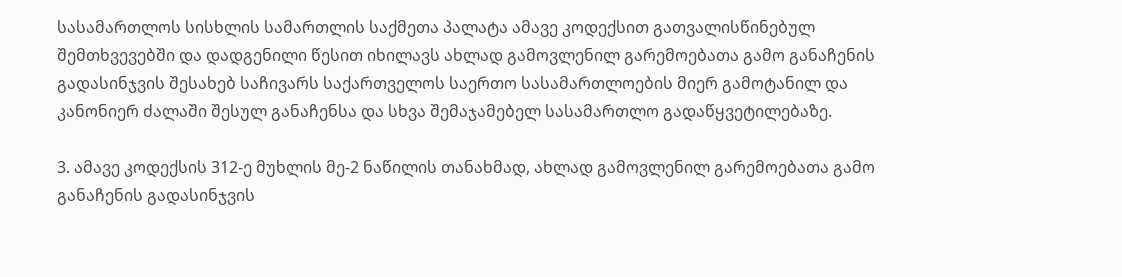სასამართლოს სისხლის სამართლის საქმეთა პალატა ამავე კოდექსით გათვალისწინებულ შემთხვევებში და დადგენილი წესით იხილავს ახლად გამოვლენილ გარემოებათა გამო განაჩენის გადასინჯვის შესახებ საჩივარს საქართველოს საერთო სასამართლოების მიერ გამოტანილ და კანონიერ ძალაში შესულ განაჩენსა და სხვა შემაჯამებელ სასამართლო გადაწყვეტილებაზე.

3. ამავე კოდექსის 312-ე მუხლის მე-2 ნაწილის თანახმად, ახლად გამოვლენილ გარემოებათა გამო განაჩენის გადასინჯვის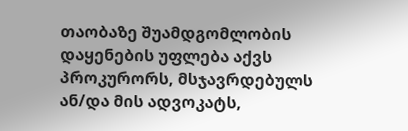თაობაზე შუამდგომლობის დაყენების უფლება აქვს პროკურორს, მსჯავრდებულს ან/და მის ადვოკატს,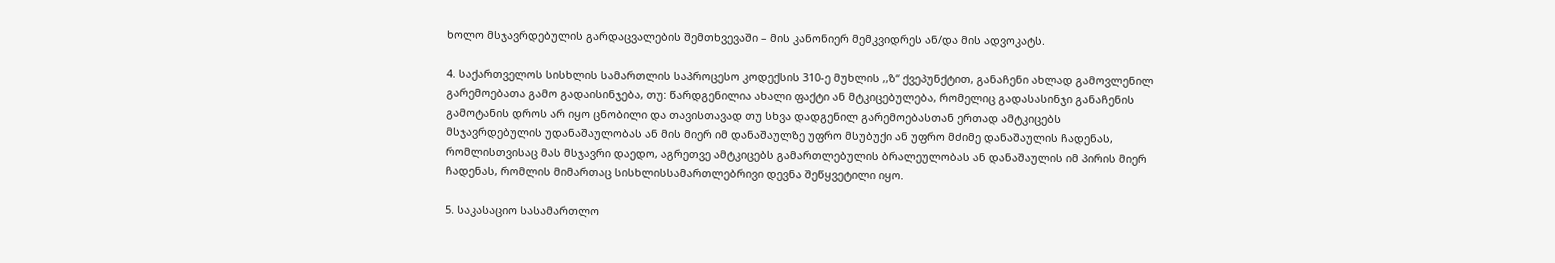ხოლო მსჯავრდებულის გარდაცვალების შემთხვევაში – მის კანონიერ მემკვიდრეს ან/და მის ადვოკატს.

4. საქართველოს სისხლის სამართლის საპროცესო კოდექსის 310-ე მუხლის ,,ზ“ ქვეპუნქტით, განაჩენი ახლად გამოვლენილ გარემოებათა გამო გადაისინჯება, თუ: წარდგენილია ახალი ფაქტი ან მტკიცებულება, რომელიც გადასასინჯი განაჩენის გამოტანის დროს არ იყო ცნობილი და თავისთავად თუ სხვა დადგენილ გარემოებასთან ერთად ამტკიცებს მსჯავრდებულის უდანაშაულობას ან მის მიერ იმ დანაშაულზე უფრო მსუბუქი ან უფრო მძიმე დანაშაულის ჩადენას, რომლისთვისაც მას მსჯავრი დაედო, აგრეთვე ამტკიცებს გამართლებულის ბრალეულობას ან დანაშაულის იმ პირის მიერ ჩადენას, რომლის მიმართაც სისხლისსამართლებრივი დევნა შეწყვეტილი იყო.

5. საკასაციო სასამართლო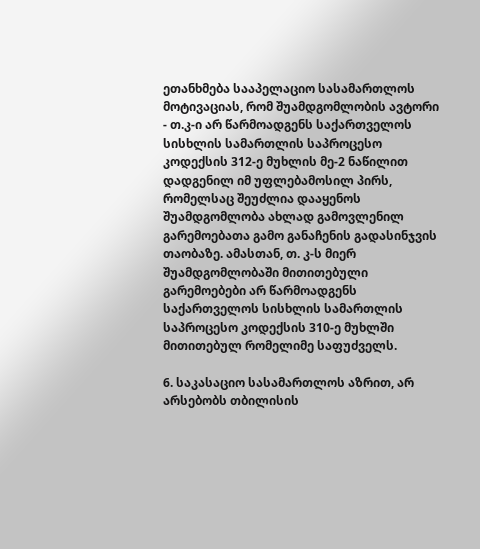ეთანხმება სააპელაციო სასამართლოს მოტივაციას, რომ შუამდგომლობის ავტორი - თ.კ-ი არ წარმოადგენს საქართველოს სისხლის სამართლის საპროცესო კოდექსის 312-ე მუხლის მე-2 ნაწილით დადგენილ იმ უფლებამოსილ პირს, რომელსაც შეუძლია დააყენოს შუამდგომლობა ახლად გამოვლენილ გარემოებათა გამო განაჩენის გადასინჯვის თაობაზე. ამასთან, თ. კ-ს მიერ შუამდგომლობაში მითითებული გარემოებები არ წარმოადგენს საქართველოს სისხლის სამართლის საპროცესო კოდექსის 310-ე მუხლში მითითებულ რომელიმე საფუძველს.

6. საკასაციო სასამართლოს აზრით, არ არსებობს თბილისის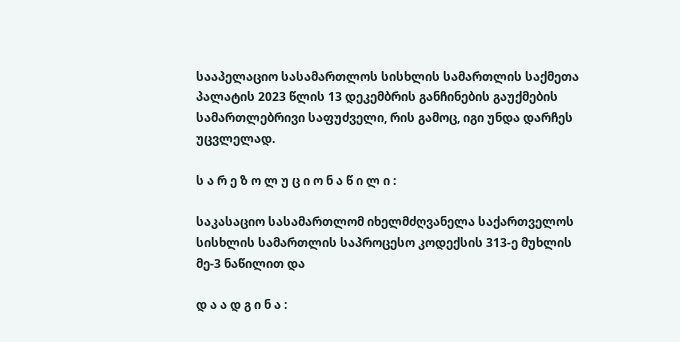სააპელაციო სასამართლოს სისხლის სამართლის საქმეთა პალატის 2023 წლის 13 დეკემბრის განჩინების გაუქმების სამართლებრივი საფუძველი, რის გამოც, იგი უნდა დარჩეს უცვლელად.

ს ა რ ე ზ ო ლ უ ც ი ო ნ ა წ ი ლ ი :

საკასაციო სასამართლომ იხელმძღვანელა საქართველოს სისხლის სამართლის საპროცესო კოდექსის 313-ე მუხლის მე-3 ნაწილით და

დ ა ა დ გ ი ნ ა :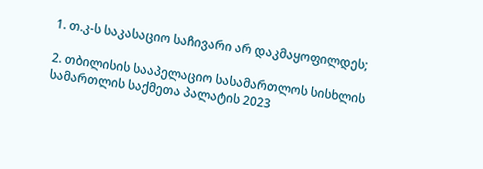1. თ.კ-ს საკასაციო საჩივარი არ დაკმაყოფილდეს;

2. თბილისის სააპელაციო სასამართლოს სისხლის სამართლის საქმეთა პალატის 2023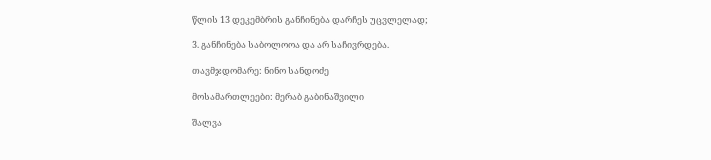წლის 13 დეკემბრის განჩინება დარჩეს უცვლელად;

3. განჩინება საბოლოოა და არ საჩივრდება.

თავმჯდომარე: ნინო სანდოძე

მოსამართლეები: მერაბ გაბინაშვილი

შალვა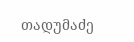თადუმაძე